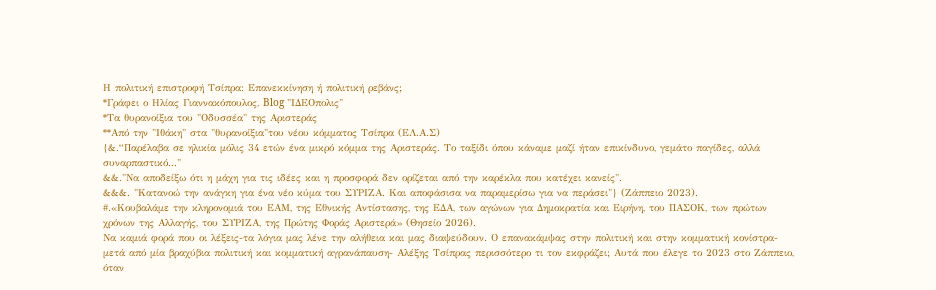Η πολιτική επιστροφή Τσίπρα: Επανεκκίνηση ή πολιτική ρεβάνς;
*Γράφει ο Ηλίας Γιαννακόπουλος, Blog "ΙΔΕΟπολις"
*Τα θυρανοίξια του "Οδυσσέα" της Αριστεράς
**Από την "Ιθάκη" στα "θυρανοίξια"του νέου κόμματος Τσίπρα (ΕΛ.Α.Σ)
{&.“Παρέλαβα σε ηλικία μόλις 34 ετών ένα μικρό κόμμα της Αριστεράς. Το ταξίδι όπου κάναμε μαζί ήταν επικίνδυνο, γεμάτο παγίδες, αλλά συναρπαστικό..."
&&."Να αποδείξω ότι η μάχη για τις ιδέες και η προσφορά δεν ορίζεται από την καρέκλα που κατέχει κανείς".
&&&. "Κατανοώ την ανάγκη για ένα νέο κύμα του ΣΥΡΙΖΑ. Και αποφάσισα να παραμερίσω για να περάσει"} (Ζάππειο 2023).
#.«Κουβαλάμε την κληρονομιά του ΕΑΜ, της Εθνικής Αντίστασης, της ΕΔΑ, των αγώνων για Δημοκρατία και Ειρήνη, του ΠΑΣΟΚ, των πρώτων χρόνων της Αλλαγής, του ΣΥΡΙΖΑ, της Πρώτης Φοράς Αριστερά» (Θησείο 2026).
Να καμιά φορά που οι λέξεις-τα λόγια μας λένε την αλήθεια και μας διαψεύδουν. Ο επανακάμψας στην πολιτική και στην κομματική κονίστρα-μετά από μία βραχύβια πολιτική και κομματική αγρανάπαυση- Αλέξης Τσίπρας περισσότερο τι τον εκφράζει; Αυτά που έλεγε το 2023 στο Ζάππειο, όταν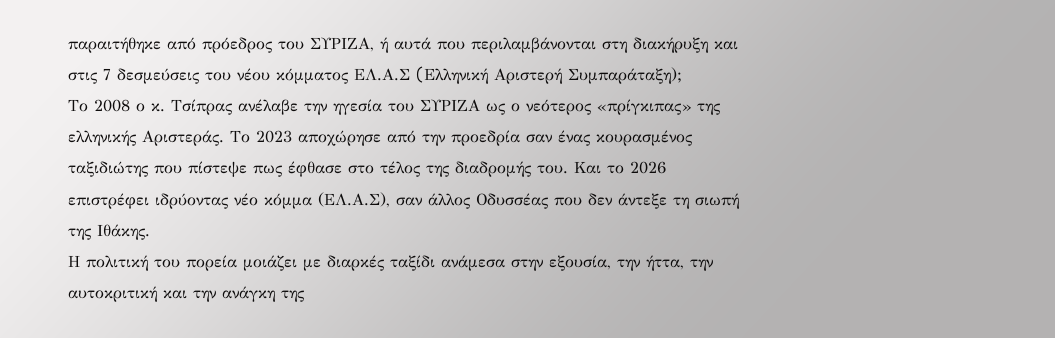παραιτήθηκε από πρόεδρος του ΣΥΡΙΖΑ, ή αυτά που περιλαμβάνονται στη διακήρυξη και στις 7 δεσμεύσεις του νέου κόμματος ΕΛ.Α.Σ (Eλληνική Αριστερή Συμπαράταξη);
Το 2008 ο κ. Τσίπρας ανέλαβε την ηγεσία του ΣΥΡΙΖΑ ως ο νεότερος «πρίγκιπας» της ελληνικής Αριστεράς. Το 2023 αποχώρησε από την προεδρία σαν ένας κουρασμένος ταξιδιώτης που πίστεψε πως έφθασε στο τέλος της διαδρομής του. Και το 2026 επιστρέφει ιδρύοντας νέο κόμμα (ΕΛ.Α.Σ), σαν άλλος Οδυσσέας που δεν άντεξε τη σιωπή της Ιθάκης.
Η πολιτική του πορεία μοιάζει με διαρκές ταξίδι ανάμεσα στην εξουσία, την ήττα, την αυτοκριτική και την ανάγκη της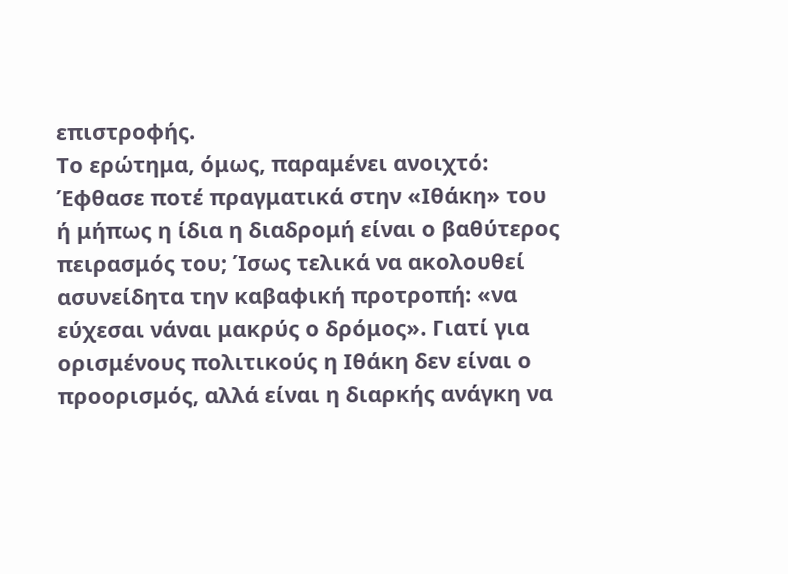επιστροφής.
Το ερώτημα, όμως, παραμένει ανοιχτό: Έφθασε ποτέ πραγματικά στην «Ιθάκη» του ή μήπως η ίδια η διαδρομή είναι ο βαθύτερος πειρασμός του; Ίσως τελικά να ακολουθεί ασυνείδητα την καβαφική προτροπή: «να εύχεσαι νάναι μακρύς ο δρόμος». Γιατί για ορισμένους πολιτικούς η Ιθάκη δεν είναι ο προορισμός, αλλά είναι η διαρκής ανάγκη να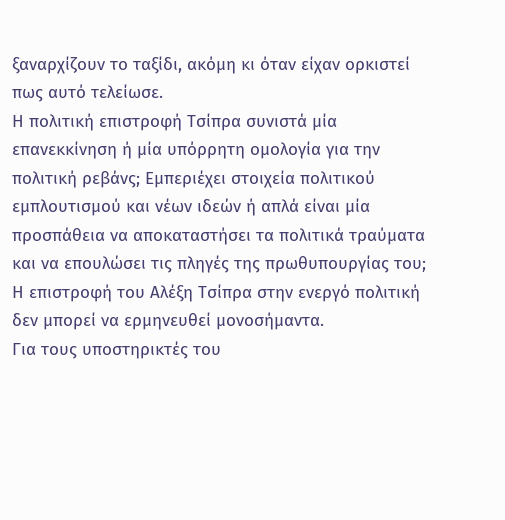ξαναρχίζουν το ταξίδι, ακόμη κι όταν είχαν ορκιστεί πως αυτό τελείωσε.
Η πολιτική επιστροφή Τσίπρα συνιστά μία επανεκκίνηση ή μία υπόρρητη ομολογία για την πολιτική ρεβάνς; Εμπεριέχει στοιχεία πολιτικού εμπλουτισμού και νέων ιδεών ή απλά είναι μία προσπάθεια να αποκαταστήσει τα πολιτικά τραύματα και να επουλώσει τις πληγές της πρωθυπουργίας του;
Η επιστροφή του Αλέξη Τσίπρα στην ενεργό πολιτική δεν μπορεί να ερμηνευθεί μονοσήμαντα.
Για τους υποστηρικτές του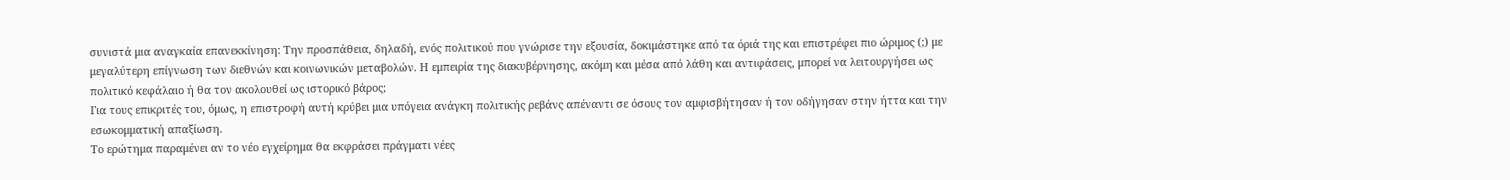συνιστά μια αναγκαία επανεκκίνηση: Την προσπάθεια, δηλαδή, ενός πολιτικού που γνώρισε την εξουσία, δοκιμάστηκε από τα όριά της και επιστρέφει πιο ώριμος (;) με μεγαλύτερη επίγνωση των διεθνών και κοινωνικών μεταβολών. Η εμπειρία της διακυβέρνησης, ακόμη και μέσα από λάθη και αντιφάσεις, μπορεί να λειτουργήσει ως πολιτικό κεφάλαιο ή θα τον ακολουθεί ως ιστορικό βάρος;
Για τους επικριτές του, όμως, η επιστροφή αυτή κρύβει μια υπόγεια ανάγκη πολιτικής ρεβάνς απέναντι σε όσους τον αμφισβήτησαν ή τον οδήγησαν στην ήττα και την εσωκομματική απαξίωση.
Το ερώτημα παραμένει αν το νέο εγχείρημα θα εκφράσει πράγματι νέες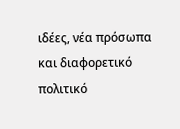ιδέες, νέα πρόσωπα και διαφορετικό πολιτικό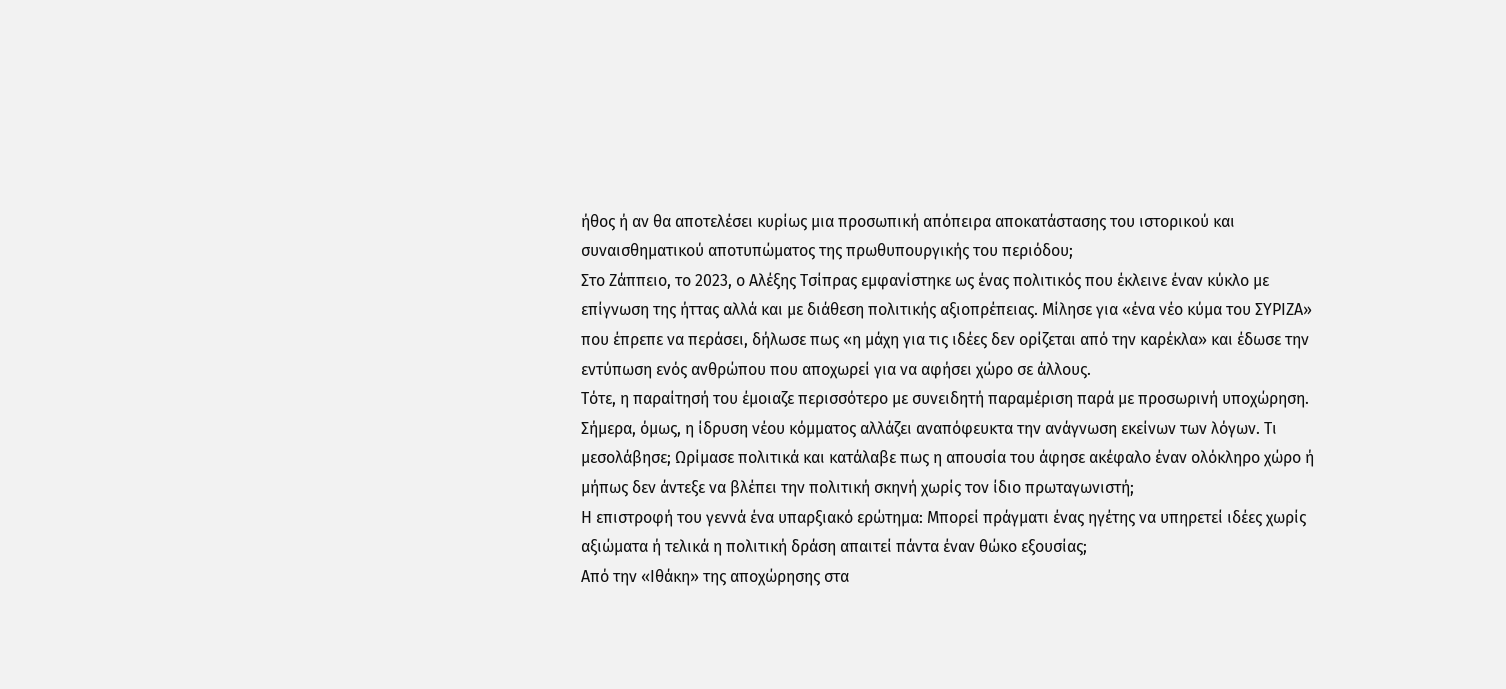ήθος ή αν θα αποτελέσει κυρίως μια προσωπική απόπειρα αποκατάστασης του ιστορικού και συναισθηματικού αποτυπώματος της πρωθυπουργικής του περιόδου;
Στο Ζάππειο, το 2023, ο Αλέξης Τσίπρας εμφανίστηκε ως ένας πολιτικός που έκλεινε έναν κύκλο με επίγνωση της ήττας αλλά και με διάθεση πολιτικής αξιοπρέπειας. Μίλησε για «ένα νέο κύμα του ΣΥΡΙΖΑ» που έπρεπε να περάσει, δήλωσε πως «η μάχη για τις ιδέες δεν ορίζεται από την καρέκλα» και έδωσε την εντύπωση ενός ανθρώπου που αποχωρεί για να αφήσει χώρο σε άλλους.
Τότε, η παραίτησή του έμοιαζε περισσότερο με συνειδητή παραμέριση παρά με προσωρινή υποχώρηση. Σήμερα, όμως, η ίδρυση νέου κόμματος αλλάζει αναπόφευκτα την ανάγνωση εκείνων των λόγων. Τι μεσολάβησε; Ωρίμασε πολιτικά και κατάλαβε πως η απουσία του άφησε ακέφαλο έναν ολόκληρο χώρο ή μήπως δεν άντεξε να βλέπει την πολιτική σκηνή χωρίς τον ίδιο πρωταγωνιστή;
Η επιστροφή του γεννά ένα υπαρξιακό ερώτημα: Mπορεί πράγματι ένας ηγέτης να υπηρετεί ιδέες χωρίς αξιώματα ή τελικά η πολιτική δράση απαιτεί πάντα έναν θώκο εξουσίας;
Από την «Ιθάκη» της αποχώρησης στα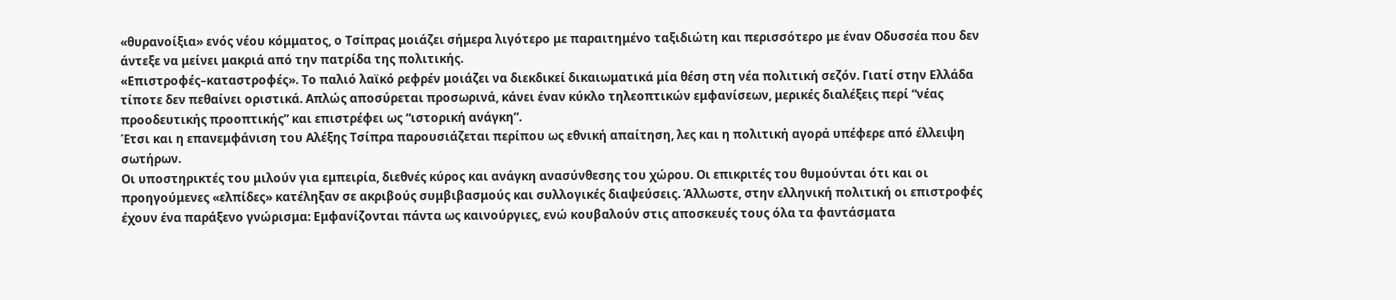«θυρανοίξια» ενός νέου κόμματος, ο Τσίπρας μοιάζει σήμερα λιγότερο με παραιτημένο ταξιδιώτη και περισσότερο με έναν Οδυσσέα που δεν άντεξε να μείνει μακριά από την πατρίδα της πολιτικής.
«Επιστροφές–καταστροφές». Το παλιό λαϊκό ρεφρέν μοιάζει να διεκδικεί δικαιωματικά μία θέση στη νέα πολιτική σεζόν. Γιατί στην Ελλάδα τίποτε δεν πεθαίνει οριστικά. Απλώς αποσύρεται προσωρινά, κάνει έναν κύκλο τηλεοπτικών εμφανίσεων, μερικές διαλέξεις περί “νέας προοδευτικής προοπτικής” και επιστρέφει ως “ιστορική ανάγκη”.
Έτσι και η επανεμφάνιση του Αλέξης Τσίπρα παρουσιάζεται περίπου ως εθνική απαίτηση, λες και η πολιτική αγορά υπέφερε από έλλειψη σωτήρων.
Οι υποστηρικτές του μιλούν για εμπειρία, διεθνές κύρος και ανάγκη ανασύνθεσης του χώρου. Οι επικριτές του θυμούνται ότι και οι προηγούμενες «ελπίδες» κατέληξαν σε ακριβούς συμβιβασμούς και συλλογικές διαψεύσεις. Άλλωστε, στην ελληνική πολιτική οι επιστροφές έχουν ένα παράξενο γνώρισμα: Εμφανίζονται πάντα ως καινούργιες, ενώ κουβαλούν στις αποσκευές τους όλα τα φαντάσματα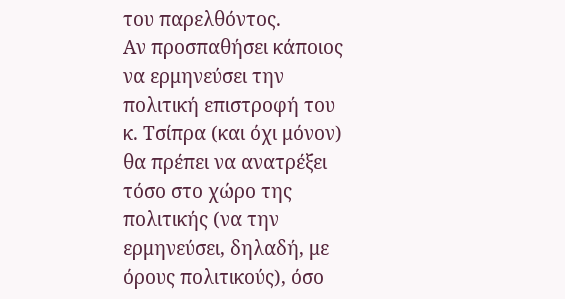του παρελθόντος.
Αν προσπαθήσει κάποιος να ερμηνεύσει την πολιτική επιστροφή του κ. Τσίπρα (και όχι μόνον) θα πρέπει να ανατρέξει τόσο στο χώρο της πολιτικής (να την ερμηνεύσει, δηλαδή, με όρους πολιτικούς), όσο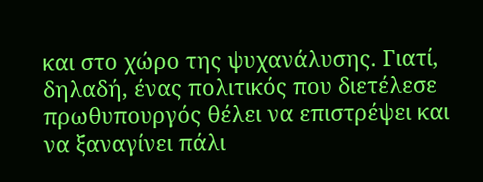και στο χώρο της ψυχανάλυσης. Γιατί, δηλαδή, ένας πολιτικός που διετέλεσε πρωθυπουργός θέλει να επιστρέψει και να ξαναγίνει πάλι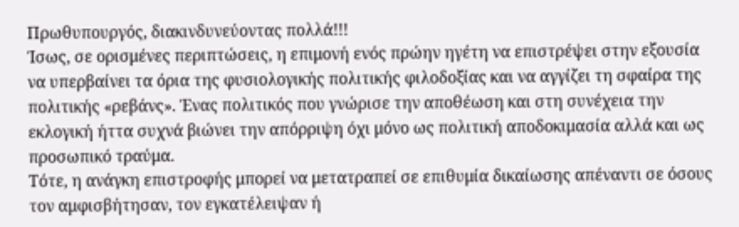Πρωθυπουργός, διακινδυνεύοντας πολλά!!!
Ίσως, σε ορισμένες περιπτώσεις, η επιμονή ενός πρώην ηγέτη να επιστρέψει στην εξουσία να υπερβαίνει τα όρια της φυσιολογικής πολιτικής φιλοδοξίας και να αγγίζει τη σφαίρα της πολιτικής «ρεβάνς». Ένας πολιτικός που γνώρισε την αποθέωση και στη συνέχεια την εκλογική ήττα συχνά βιώνει την απόρριψη όχι μόνο ως πολιτική αποδοκιμασία αλλά και ως προσωπικό τραύμα.
Τότε, η ανάγκη επιστροφής μπορεί να μετατραπεί σε επιθυμία δικαίωσης απέναντι σε όσους τον αμφισβήτησαν, τον εγκατέλειψαν ή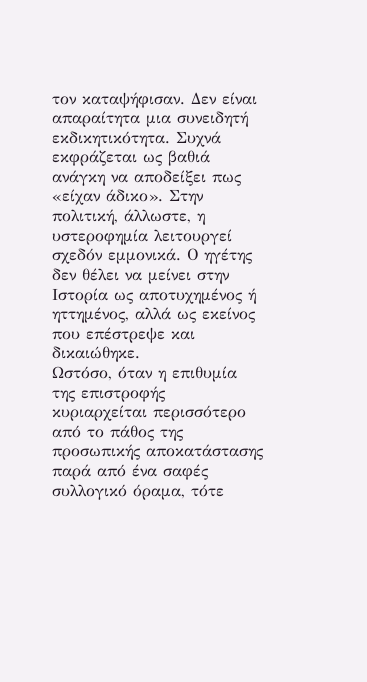τον καταψήφισαν. Δεν είναι απαραίτητα μια συνειδητή εκδικητικότητα. Συχνά εκφράζεται ως βαθιά ανάγκη να αποδείξει πως «είχαν άδικο». Στην πολιτική, άλλωστε, η υστεροφημία λειτουργεί σχεδόν εμμονικά. Ο ηγέτης δεν θέλει να μείνει στην Ιστορία ως αποτυχημένος ή ηττημένος, αλλά ως εκείνος που επέστρεψε και δικαιώθηκε.
Ωστόσο, όταν η επιθυμία της επιστροφής κυριαρχείται περισσότερο από το πάθος της προσωπικής αποκατάστασης παρά από ένα σαφές συλλογικό όραμα, τότε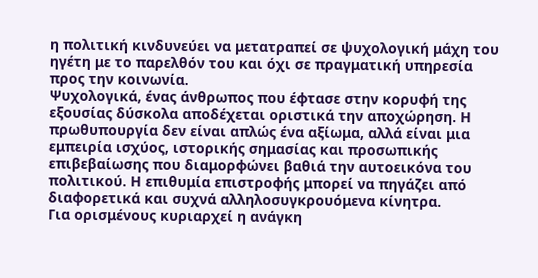η πολιτική κινδυνεύει να μετατραπεί σε ψυχολογική μάχη του ηγέτη με το παρελθόν του και όχι σε πραγματική υπηρεσία προς την κοινωνία.
Ψυχολογικά, ένας άνθρωπος που έφτασε στην κορυφή της εξουσίας δύσκολα αποδέχεται οριστικά την αποχώρηση. Η πρωθυπουργία δεν είναι απλώς ένα αξίωμα, αλλά είναι μια εμπειρία ισχύος, ιστορικής σημασίας και προσωπικής επιβεβαίωσης που διαμορφώνει βαθιά την αυτοεικόνα του πολιτικού. Η επιθυμία επιστροφής μπορεί να πηγάζει από διαφορετικά και συχνά αλληλοσυγκρουόμενα κίνητρα.
Για ορισμένους κυριαρχεί η ανάγκη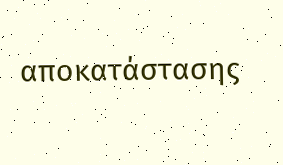αποκατάστασης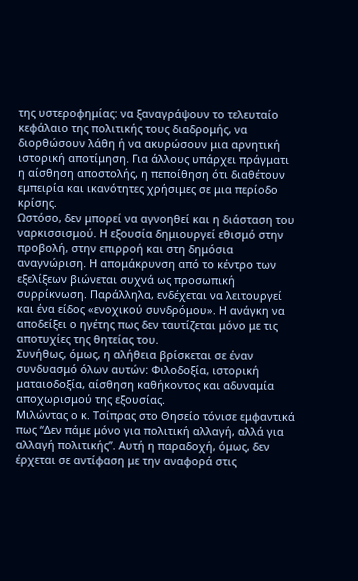της υστεροφημίας: να ξαναγράψουν το τελευταίο κεφάλαιο της πολιτικής τους διαδρομής, να διορθώσουν λάθη ή να ακυρώσουν μια αρνητική ιστορική αποτίμηση. Για άλλους υπάρχει πράγματι η αίσθηση αποστολής, η πεποίθηση ότι διαθέτουν εμπειρία και ικανότητες χρήσιμες σε μια περίοδο κρίσης.
Ωστόσο, δεν μπορεί να αγνοηθεί και η διάσταση του ναρκισσισμού. Η εξουσία δημιουργεί εθισμό στην προβολή, στην επιρροή και στη δημόσια αναγνώριση. Η απομάκρυνση από το κέντρο των εξελίξεων βιώνεται συχνά ως προσωπική συρρίκνωση. Παράλληλα, ενδέχεται να λειτουργεί και ένα είδος «ενοχικού συνδρόμου». Η ανάγκη να αποδείξει ο ηγέτης πως δεν ταυτίζεται μόνο με τις αποτυχίες της θητείας του.
Συνήθως, όμως, η αλήθεια βρίσκεται σε έναν συνδυασμό όλων αυτών: Φιλοδοξία, ιστορική ματαιοδοξία, αίσθηση καθήκοντος και αδυναμία αποχωρισμού της εξουσίας.
Μιλώντας ο κ. Τσίπρας στο Θησείο τόνισε εμφαντικά πως “Δεν πάμε μόνο για πολιτική αλλαγή, αλλά για αλλαγή πολιτικής”. Αυτή η παραδοχή, όμως, δεν έρχεται σε αντίφαση με την αναφορά στις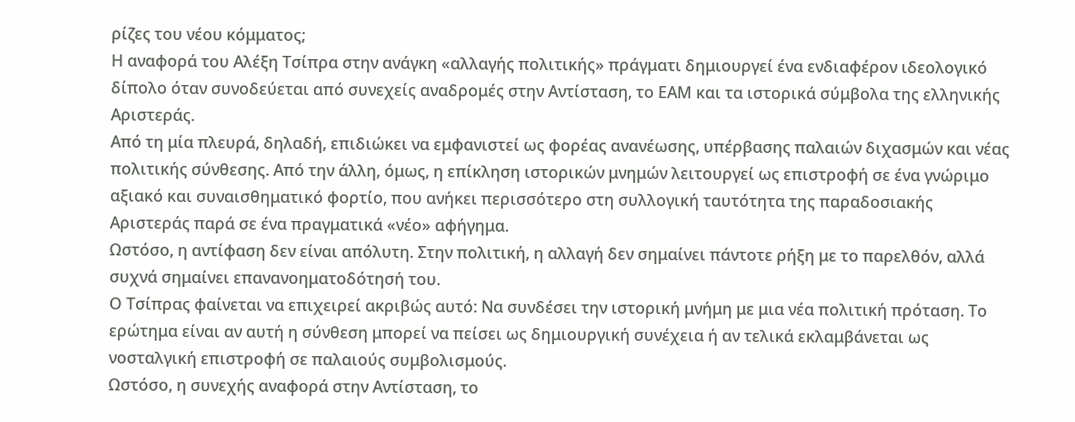ρίζες του νέου κόμματος;
Η αναφορά του Αλέξη Τσίπρα στην ανάγκη «αλλαγής πολιτικής» πράγματι δημιουργεί ένα ενδιαφέρον ιδεολογικό δίπολο όταν συνοδεύεται από συνεχείς αναδρομές στην Αντίσταση, το ΕΑΜ και τα ιστορικά σύμβολα της ελληνικής Αριστεράς.
Από τη μία πλευρά, δηλαδή, επιδιώκει να εμφανιστεί ως φορέας ανανέωσης, υπέρβασης παλαιών διχασμών και νέας πολιτικής σύνθεσης. Από την άλλη, όμως, η επίκληση ιστορικών μνημών λειτουργεί ως επιστροφή σε ένα γνώριμο αξιακό και συναισθηματικό φορτίο, που ανήκει περισσότερο στη συλλογική ταυτότητα της παραδοσιακής Αριστεράς παρά σε ένα πραγματικά «νέο» αφήγημα.
Ωστόσο, η αντίφαση δεν είναι απόλυτη. Στην πολιτική, η αλλαγή δεν σημαίνει πάντοτε ρήξη με το παρελθόν, αλλά συχνά σημαίνει επανανοηματοδότησή του.
Ο Τσίπρας φαίνεται να επιχειρεί ακριβώς αυτό: Να συνδέσει την ιστορική μνήμη με μια νέα πολιτική πρόταση. Το ερώτημα είναι αν αυτή η σύνθεση μπορεί να πείσει ως δημιουργική συνέχεια ή αν τελικά εκλαμβάνεται ως νοσταλγική επιστροφή σε παλαιούς συμβολισμούς.
Ωστόσο, η συνεχής αναφορά στην Αντίσταση, το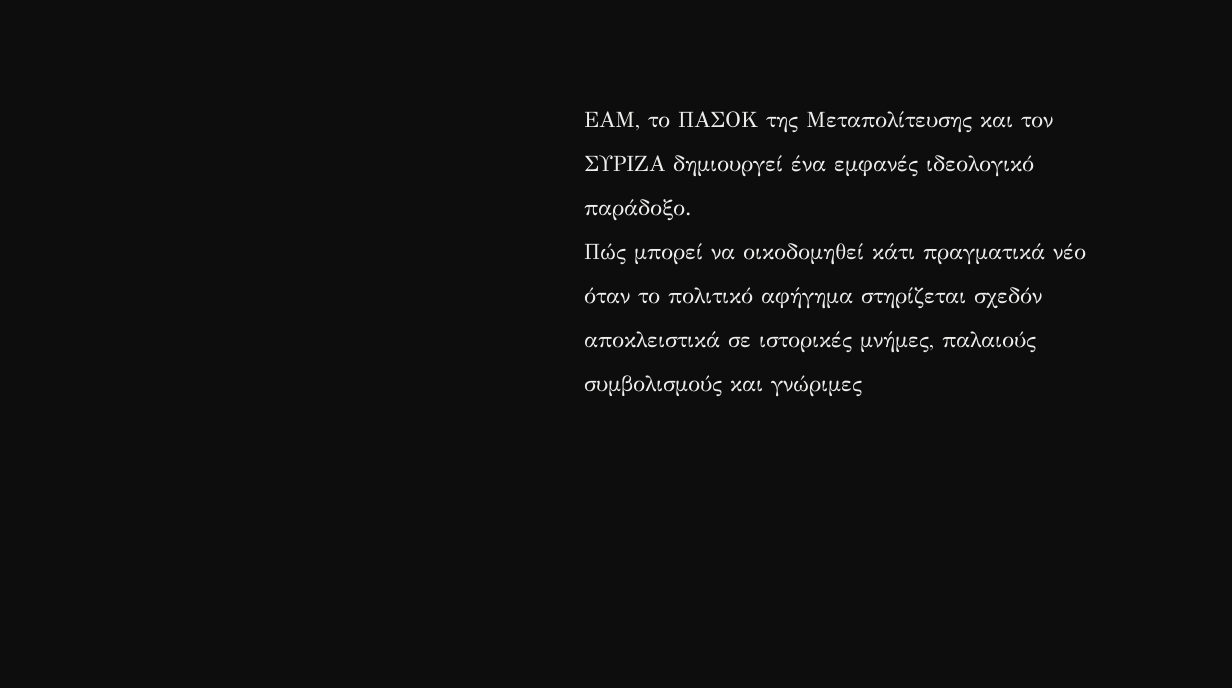ΕΑΜ, το ΠΑΣΟΚ της Μεταπολίτευσης και τον ΣΥΡΙΖΑ δημιουργεί ένα εμφανές ιδεολογικό παράδοξο.
Πώς μπορεί να οικοδομηθεί κάτι πραγματικά νέο όταν το πολιτικό αφήγημα στηρίζεται σχεδόν αποκλειστικά σε ιστορικές μνήμες, παλαιούς συμβολισμούς και γνώριμες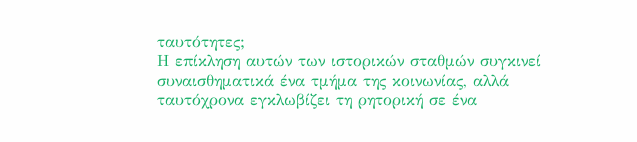ταυτότητες;
Η επίκληση αυτών των ιστορικών σταθμών συγκινεί συναισθηματικά ένα τμήμα της κοινωνίας, αλλά ταυτόχρονα εγκλωβίζει τη ρητορική σε ένα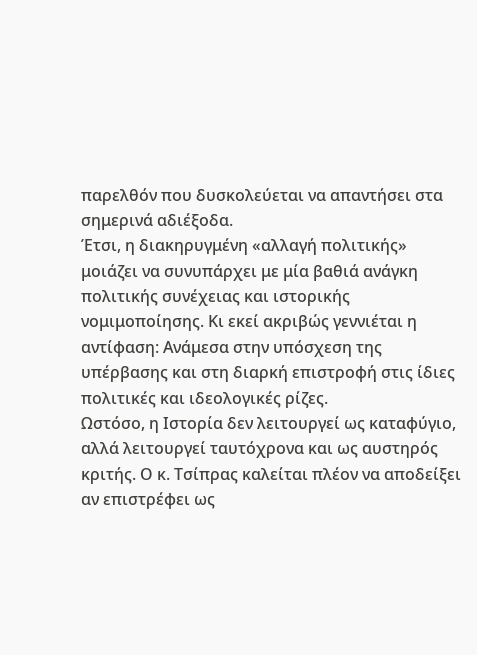παρελθόν που δυσκολεύεται να απαντήσει στα σημερινά αδιέξοδα.
Έτσι, η διακηρυγμένη «αλλαγή πολιτικής» μοιάζει να συνυπάρχει με μία βαθιά ανάγκη πολιτικής συνέχειας και ιστορικής νομιμοποίησης. Κι εκεί ακριβώς γεννιέται η αντίφαση: Ανάμεσα στην υπόσχεση της υπέρβασης και στη διαρκή επιστροφή στις ίδιες πολιτικές και ιδεολογικές ρίζες.
Ωστόσο, η Ιστορία δεν λειτουργεί ως καταφύγιο, αλλά λειτουργεί ταυτόχρονα και ως αυστηρός κριτής. Ο κ. Τσίπρας καλείται πλέον να αποδείξει αν επιστρέφει ως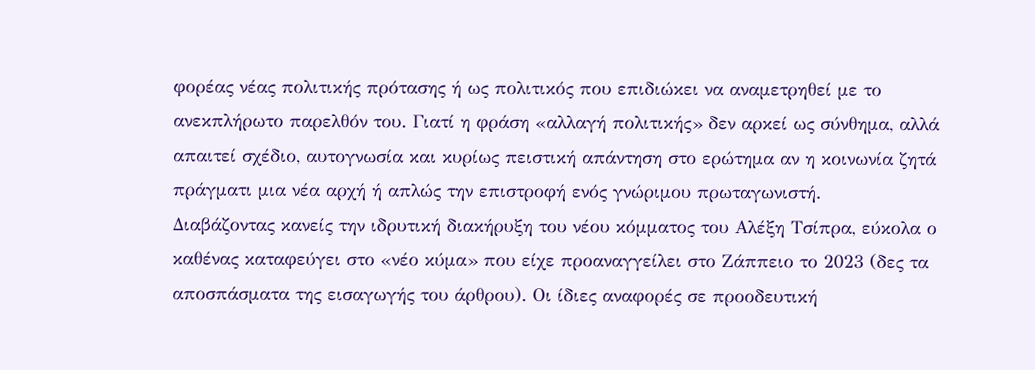φορέας νέας πολιτικής πρότασης ή ως πολιτικός που επιδιώκει να αναμετρηθεί με το ανεκπλήρωτο παρελθόν του. Γιατί η φράση «αλλαγή πολιτικής» δεν αρκεί ως σύνθημα, αλλά απαιτεί σχέδιο, αυτογνωσία και κυρίως πειστική απάντηση στο ερώτημα αν η κοινωνία ζητά πράγματι μια νέα αρχή ή απλώς την επιστροφή ενός γνώριμου πρωταγωνιστή.
Διαβάζοντας κανείς την ιδρυτική διακήρυξη του νέου κόμματος του Αλέξη Τσίπρα, εύκολα ο καθένας καταφεύγει στο «νέο κύμα» που είχε προαναγγείλει στο Ζάππειο το 2023 (δες τα αποσπάσματα της εισαγωγής του άρθρου). Οι ίδιες αναφορές σε προοδευτική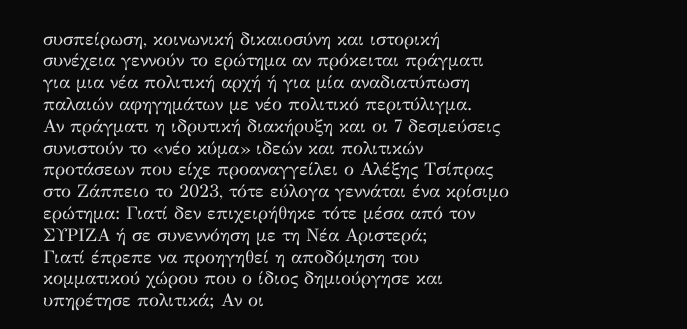συσπείρωση, κοινωνική δικαιοσύνη και ιστορική συνέχεια γεννούν το ερώτημα αν πρόκειται πράγματι για μια νέα πολιτική αρχή ή για μία αναδιατύπωση παλαιών αφηγημάτων με νέο πολιτικό περιτύλιγμα.
Αν πράγματι η ιδρυτική διακήρυξη και οι 7 δεσμεύσεις συνιστούν το «νέο κύμα» ιδεών και πολιτικών προτάσεων που είχε προαναγγείλει ο Αλέξης Τσίπρας στο Ζάππειο το 2023, τότε εύλογα γεννάται ένα κρίσιμο ερώτημα: Γιατί δεν επιχειρήθηκε τότε μέσα από τον ΣΥΡΙΖΑ ή σε συνεννόηση με τη Νέα Αριστερά;
Γιατί έπρεπε να προηγηθεί η αποδόμηση του κομματικού χώρου που ο ίδιος δημιούργησε και υπηρέτησε πολιτικά; Αν οι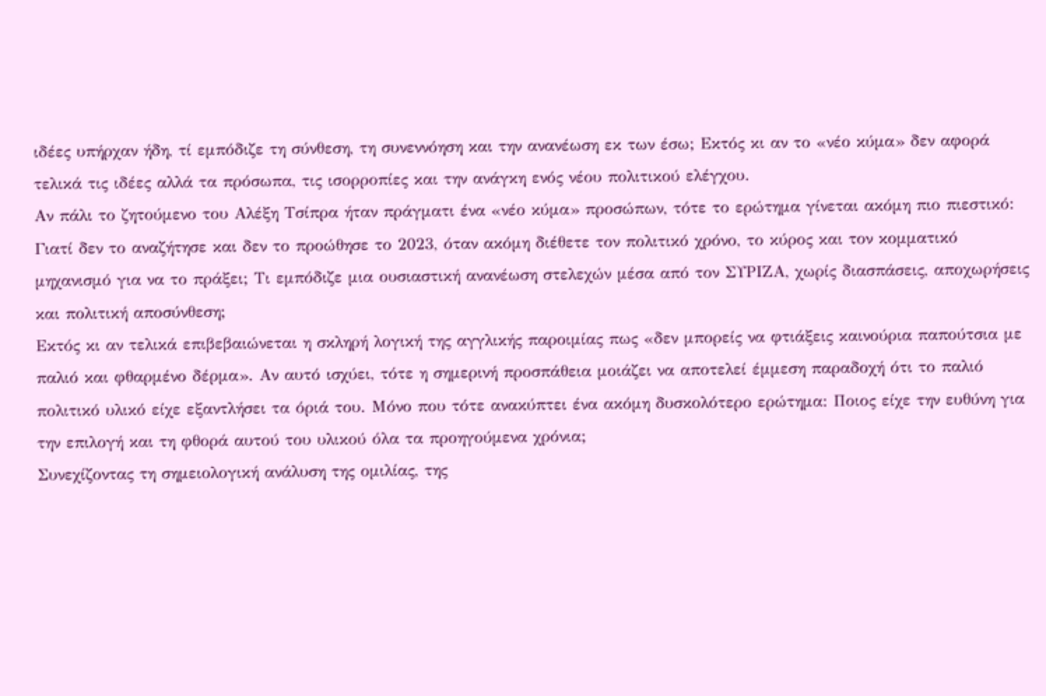ιδέες υπήρχαν ήδη, τί εμπόδιζε τη σύνθεση, τη συνεννόηση και την ανανέωση εκ των έσω; Εκτός κι αν το «νέο κύμα» δεν αφορά τελικά τις ιδέες αλλά τα πρόσωπα, τις ισορροπίες και την ανάγκη ενός νέου πολιτικού ελέγχου.
Αν πάλι το ζητούμενο του Αλέξη Τσίπρα ήταν πράγματι ένα «νέο κύμα» προσώπων, τότε το ερώτημα γίνεται ακόμη πιο πιεστικό: Γιατί δεν το αναζήτησε και δεν το προώθησε το 2023, όταν ακόμη διέθετε τον πολιτικό χρόνο, το κύρος και τον κομματικό μηχανισμό για να το πράξει; Τι εμπόδιζε μια ουσιαστική ανανέωση στελεχών μέσα από τον ΣΥΡΙΖΑ, χωρίς διασπάσεις, αποχωρήσεις και πολιτική αποσύνθεση;
Εκτός κι αν τελικά επιβεβαιώνεται η σκληρή λογική της αγγλικής παροιμίας πως «δεν μπορείς να φτιάξεις καινούρια παπούτσια με παλιό και φθαρμένο δέρμα». Αν αυτό ισχύει, τότε η σημερινή προσπάθεια μοιάζει να αποτελεί έμμεση παραδοχή ότι το παλιό πολιτικό υλικό είχε εξαντλήσει τα όριά του. Μόνο που τότε ανακύπτει ένα ακόμη δυσκολότερο ερώτημα: Ποιος είχε την ευθύνη για την επιλογή και τη φθορά αυτού του υλικού όλα τα προηγούμενα χρόνια;
Συνεχίζοντας τη σημειολογική ανάλυση της ομιλίας, της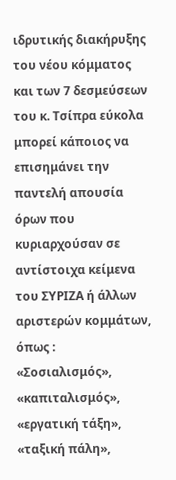ιδρυτικής διακήρυξης του νέου κόμματος και των 7 δεσμεύσεων του κ. Τσίπρα εύκολα μπορεί κάποιος να επισημάνει την παντελή απουσία όρων που κυριαρχούσαν σε αντίστοιχα κείμενα του ΣΥΡΙΖΑ ή άλλων αριστερών κομμάτων, όπως : «Σοσιαλισμός», «καπιταλισμός», «εργατική τάξη», «ταξική πάλη»,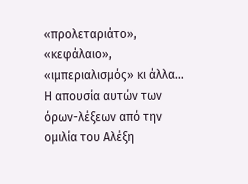«προλεταριάτο», «κεφάλαιο», «ιμπεριαλισμός» κι άλλα…
Η απουσία αυτών των όρων-λέξεων από την ομιλία του Αλέξη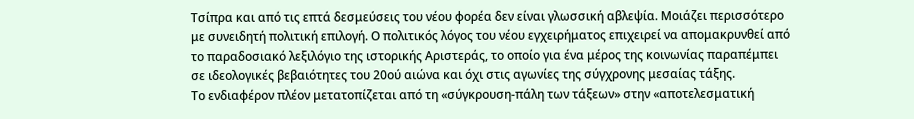Τσίπρα και από τις επτά δεσμεύσεις του νέου φορέα δεν είναι γλωσσική αβλεψία. Μοιάζει περισσότερο με συνειδητή πολιτική επιλογή. Ο πολιτικός λόγος του νέου εγχειρήματος επιχειρεί να απομακρυνθεί από το παραδοσιακό λεξιλόγιο της ιστορικής Αριστεράς, το οποίο για ένα μέρος της κοινωνίας παραπέμπει σε ιδεολογικές βεβαιότητες του 20ού αιώνα και όχι στις αγωνίες της σύγχρονης μεσαίας τάξης.
Το ενδιαφέρον πλέον μετατοπίζεται από τη «σύγκρουση-πάλη των τάξεων» στην «αποτελεσματική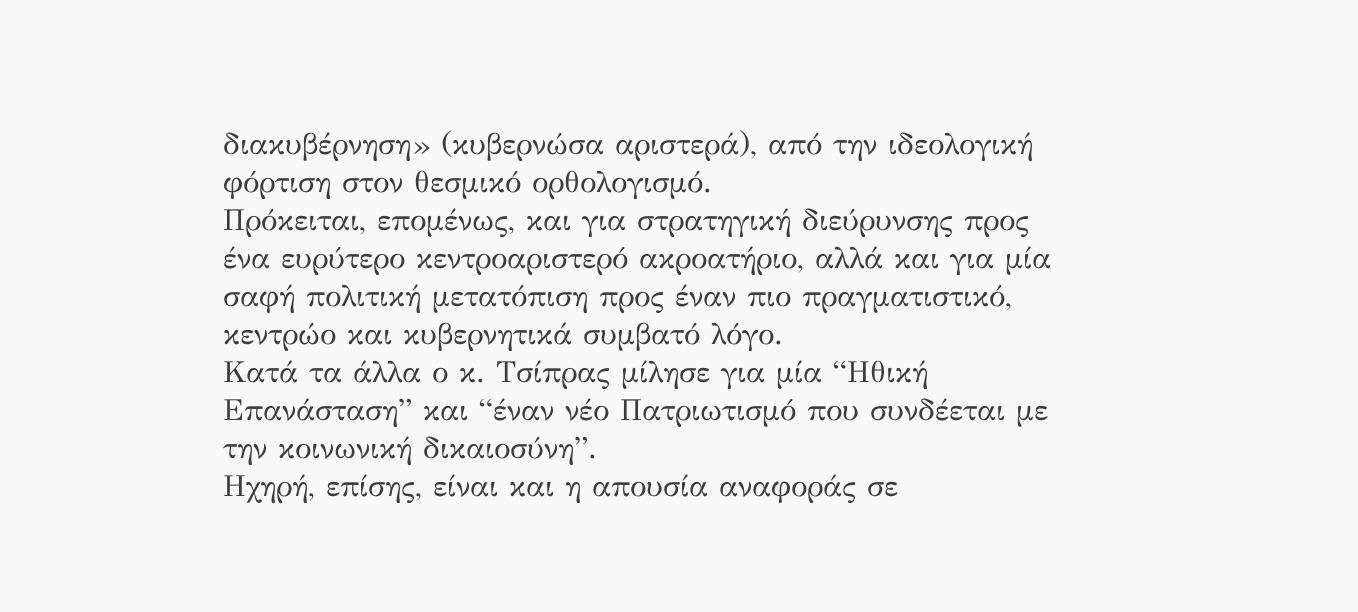διακυβέρνηση» (κυβερνώσα αριστερά), από την ιδεολογική φόρτιση στον θεσμικό ορθολογισμό.
Πρόκειται, επομένως, και για στρατηγική διεύρυνσης προς ένα ευρύτερο κεντροαριστερό ακροατήριο, αλλά και για μία σαφή πολιτική μετατόπιση προς έναν πιο πραγματιστικό, κεντρώο και κυβερνητικά συμβατό λόγο.
Κατά τα άλλα ο κ. Τσίπρας μίλησε για μία “Ηθική Επανάσταση” και “έναν νέο Πατριωτισμό που συνδέεται με την κοινωνική δικαιοσύνη”.
Ηχηρή, επίσης, είναι και η απουσία αναφοράς σε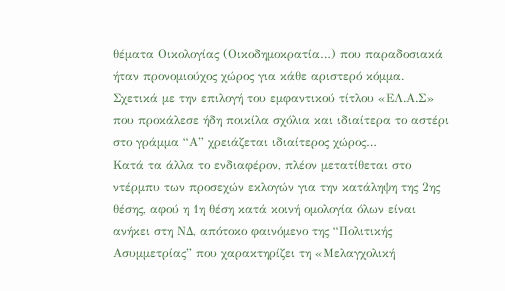θέματα Οικολογίας (Οικοδημοκρατία…) που παραδοσιακά ήταν προνομιούχος χώρος για κάθε αριστερό κόμμα.
Σχετικά με την επιλογή του εμφαντικού τίτλου «ΕΛ.Α.Σ» που προκάλεσε ήδη ποικίλα σχόλια και ιδιαίτερα το αστέρι στο γράμμα “Α” χρειάζεται ιδιαίτερος χώρος…
Κατά τα άλλα το ενδιαφέρον, πλέον μετατίθεται στο ντέρμπυ των προσεχών εκλογών για την κατάληψη της 2ης θέσης, αφού η 1η θέση κατά κοινή ομολογία όλων είναι ανήκει στη ΝΔ, απότοκο φαινόμενο της “Πολιτικής Ασυμμετρίας” που χαρακτηρίζει τη «Μελαγχολική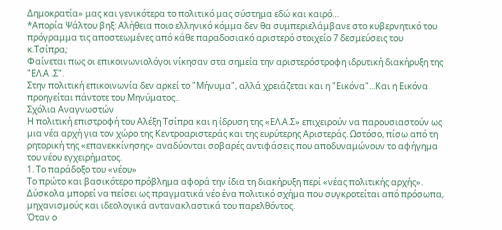Δημοκρατία» μας και γενικότερα το πολιτικό μας σύστημα εδώ και καιρό…
*Απορία Ψάλτου βηξ: Αλήθεια ποιο ελληνικό κόμμα δεν θα συμπεριελάμβανε στο κυβερνητικό του πρόγραμμα τις αποστεωμένες από κάθε παραδοσιακό αριστερό στοιχείο 7 δεσμεύσεις του κ.Τσίπρα;
Φαίνεται πως οι επικοινωνιολόγοι νίκησαν στα σημεία την αριστερόστροφη ιδρυτική διακήρυξη της "ΕΛ.Α .Σ".
Στην πολιτική επικοινωνία δεν αρκεί το "Μήνυμα", αλλά χρειάζεται και η "Εικόνα"...Και η Εικόνα προηγείται πάντοτε του Μηνύματος..
Σχόλια Αναγνωστών
Η πολιτική επιστροφή του Αλέξη Τσίπρα και η ίδρυση της «ΕΛ.Α.Σ» επιχειρούν να παρουσιαστούν ως μια νέα αρχή για τον χώρο της Κεντροαριστεράς και της ευρύτερης Αριστεράς. Ωστόσο, πίσω από τη ρητορική της «επανεκκίνησης» αναδύονται σοβαρές αντιφάσεις που αποδυναμώνουν το αφήγημα του νέου εγχειρήματος.
1. Το παράδοξο του «νέου»
Το πρώτο και βασικότερο πρόβλημα αφορά την ίδια τη διακήρυξη περί «νέας πολιτικής αρχής». Δύσκολα μπορεί να πείσει ως πραγματικά νέο ένα πολιτικό σχήμα που συγκροτείται από πρόσωπα, μηχανισμούς και ιδεολογικά αντανακλαστικά του παρελθόντος.
Όταν ο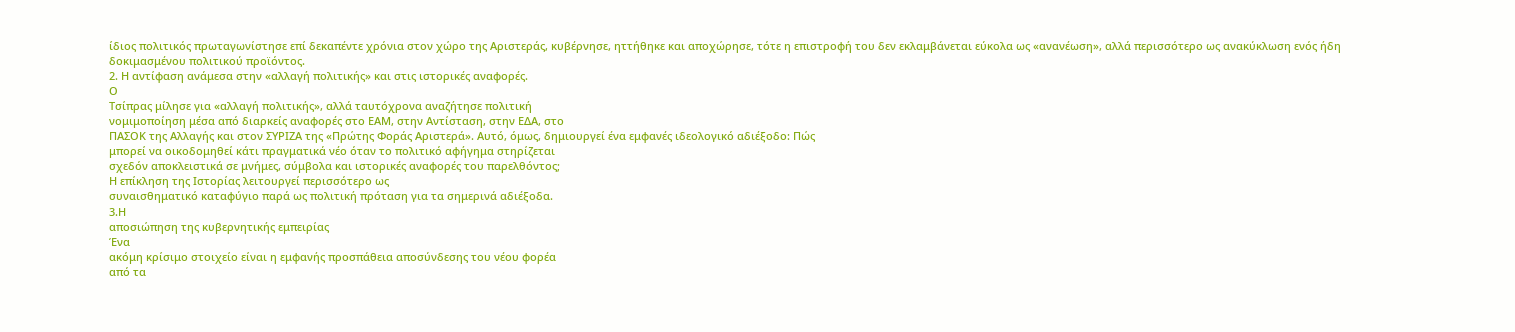ίδιος πολιτικός πρωταγωνίστησε επί δεκαπέντε χρόνια στον χώρο της Αριστεράς, κυβέρνησε, ηττήθηκε και αποχώρησε, τότε η επιστροφή του δεν εκλαμβάνεται εύκολα ως «ανανέωση», αλλά περισσότερο ως ανακύκλωση ενός ήδη δοκιμασμένου πολιτικού προϊόντος.
2. Η αντίφαση ανάμεσα στην «αλλαγή πολιτικής» και στις ιστορικές αναφορές.
Ο
Τσίπρας μίλησε για «αλλαγή πολιτικής», αλλά ταυτόχρονα αναζήτησε πολιτική
νομιμοποίηση μέσα από διαρκείς αναφορές στο ΕΑΜ, στην Αντίσταση, στην ΕΔΑ, στο
ΠΑΣΟΚ της Αλλαγής και στον ΣΥΡΙΖΑ της «Πρώτης Φοράς Αριστερά». Αυτό, όμως, δημιουργεί ένα εμφανές ιδεολογικό αδιέξοδο: Πώς
μπορεί να οικοδομηθεί κάτι πραγματικά νέο όταν το πολιτικό αφήγημα στηρίζεται
σχεδόν αποκλειστικά σε μνήμες, σύμβολα και ιστορικές αναφορές του παρελθόντος;
Η επίκληση της Ιστορίας λειτουργεί περισσότερο ως
συναισθηματικό καταφύγιο παρά ως πολιτική πρόταση για τα σημερινά αδιέξοδα.
3.Η
αποσιώπηση της κυβερνητικής εμπειρίας
Ένα
ακόμη κρίσιμο στοιχείο είναι η εμφανής προσπάθεια αποσύνδεσης του νέου φορέα
από τα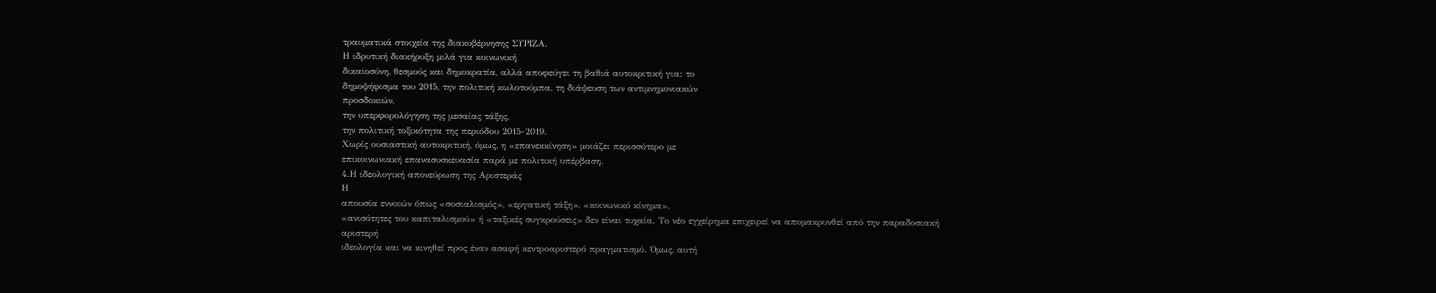τραυματικά στοιχεία της διακυβέρνησης ΣΥΡΙΖΑ.
Η ιδρυτική διακήρυξη μιλά για κοινωνική
δικαιοσύνη, θεσμούς και δημοκρατία, αλλά αποφεύγει τη βαθιά αυτοκριτική για: το
δημοψήφισμα του 2015, την πολιτική κωλοτούμπα, τη διάψευση των αντιμνημονιακών
προσδοκιών,
την υπερφορολόγηση της μεσαίας τάξης,
την πολιτική τοξικότητα της περιόδου 2015-2019.
Χωρίς ουσιαστική αυτοκριτική, όμως, η «επανεκκίνηση» μοιάζει περισσότερο με
επικοινωνιακή επανασυσκευασία παρά με πολιτική υπέρβαση.
4.Η ιδεολογική απονεύρωση της Αριστεράς
Η
απουσία εννοιών όπως «σοσιαλισμός», «εργατική τάξη», «κοινωνικό κίνημα»,
«ανισότητες του καπιταλισμού» ή «ταξικές συγκρούσεις» δεν είναι τυχαία. Το νέο εγχείρημα επιχειρεί να απομακρυνθεί από την παραδοσιακή αριστερή
ιδεολογία και να κινηθεί προς έναν ασαφή κεντροαριστερό πραγματισμό. Όμως, αυτή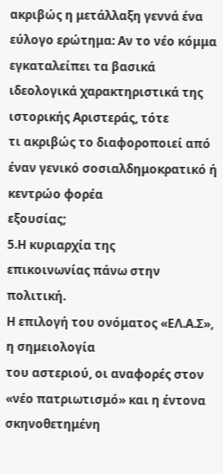ακριβώς η μετάλλαξη γεννά ένα εύλογο ερώτημα: Αν το νέο κόμμα
εγκαταλείπει τα βασικά ιδεολογικά χαρακτηριστικά της ιστορικής Αριστεράς, τότε
τι ακριβώς το διαφοροποιεί από έναν γενικό σοσιαλδημοκρατικό ή κεντρώο φορέα
εξουσίας;
5.Η κυριαρχία της
επικοινωνίας πάνω στην πολιτική.
Η επιλογή του ονόματος «ΕΛ.Α.Σ», η σημειολογία
του αστεριού, οι αναφορές στον «νέο πατριωτισμό» και η έντονα σκηνοθετημένη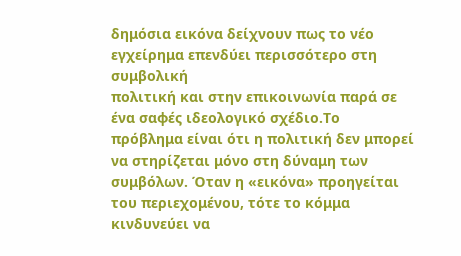δημόσια εικόνα δείχνουν πως το νέο εγχείρημα επενδύει περισσότερο στη συμβολική
πολιτική και στην επικοινωνία παρά σε ένα σαφές ιδεολογικό σχέδιο.Το πρόβλημα είναι ότι η πολιτική δεν μπορεί να στηρίζεται μόνο στη δύναμη των
συμβόλων. Όταν η «εικόνα» προηγείται του περιεχομένου, τότε το κόμμα κινδυνεύει να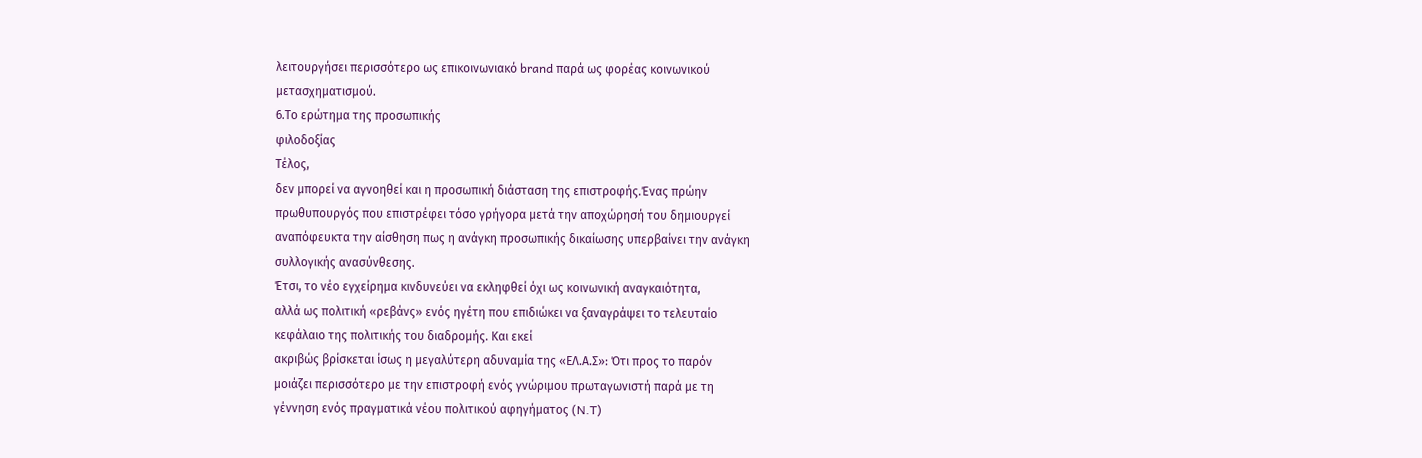λειτουργήσει περισσότερο ως επικοινωνιακό brand παρά ως φορέας κοινωνικού
μετασχηματισμού.
6.Το ερώτημα της προσωπικής
φιλοδοξίας
Τέλος,
δεν μπορεί να αγνοηθεί και η προσωπική διάσταση της επιστροφής.Ένας πρώην
πρωθυπουργός που επιστρέφει τόσο γρήγορα μετά την αποχώρησή του δημιουργεί
αναπόφευκτα την αίσθηση πως η ανάγκη προσωπικής δικαίωσης υπερβαίνει την ανάγκη
συλλογικής ανασύνθεσης.
Έτσι, το νέο εγχείρημα κινδυνεύει να εκληφθεί όχι ως κοινωνική αναγκαιότητα,
αλλά ως πολιτική «ρεβάνς» ενός ηγέτη που επιδιώκει να ξαναγράψει το τελευταίο
κεφάλαιο της πολιτικής του διαδρομής. Και εκεί
ακριβώς βρίσκεται ίσως η μεγαλύτερη αδυναμία της «ΕΛ.Α.Σ»: Ότι προς το παρόν
μοιάζει περισσότερο με την επιστροφή ενός γνώριμου πρωταγωνιστή παρά με τη
γέννηση ενός πραγματικά νέου πολιτικού αφηγήματος (N.T)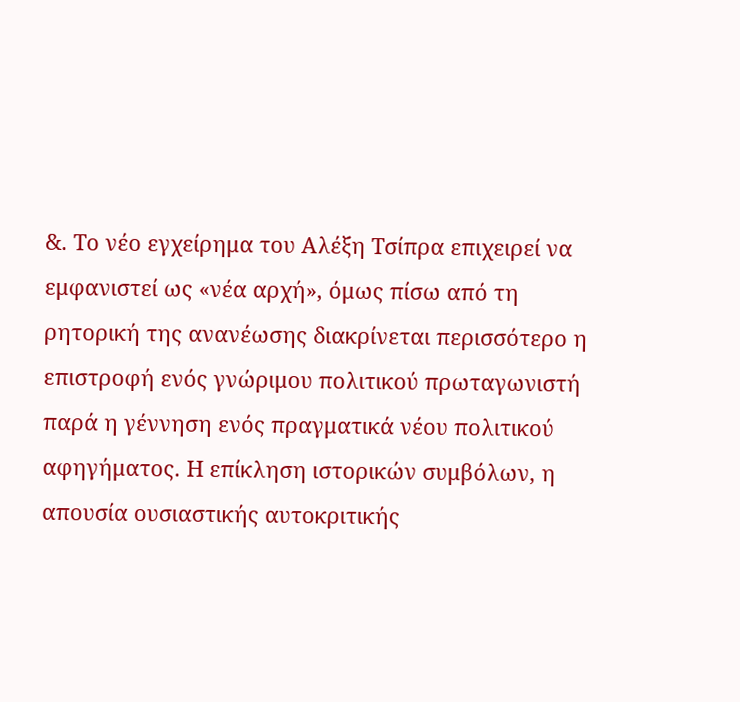&. Το νέο εγχείρημα του Αλέξη Τσίπρα επιχειρεί να εμφανιστεί ως «νέα αρχή», όμως πίσω από τη ρητορική της ανανέωσης διακρίνεται περισσότερο η επιστροφή ενός γνώριμου πολιτικού πρωταγωνιστή παρά η γέννηση ενός πραγματικά νέου πολιτικού αφηγήματος. Η επίκληση ιστορικών συμβόλων, η απουσία ουσιαστικής αυτοκριτικής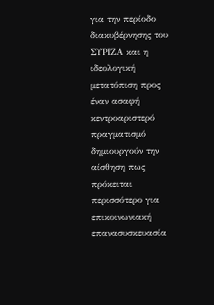για την περίοδο διακυβέρνησης του ΣΥΡΙΖΑ και η ιδεολογική μετατόπιση προς έναν ασαφή κεντροαριστερό πραγματισμό δημιουργούν την αίσθηση πως πρόκειται περισσότερο για επικοινωνιακή επανασυσκευασία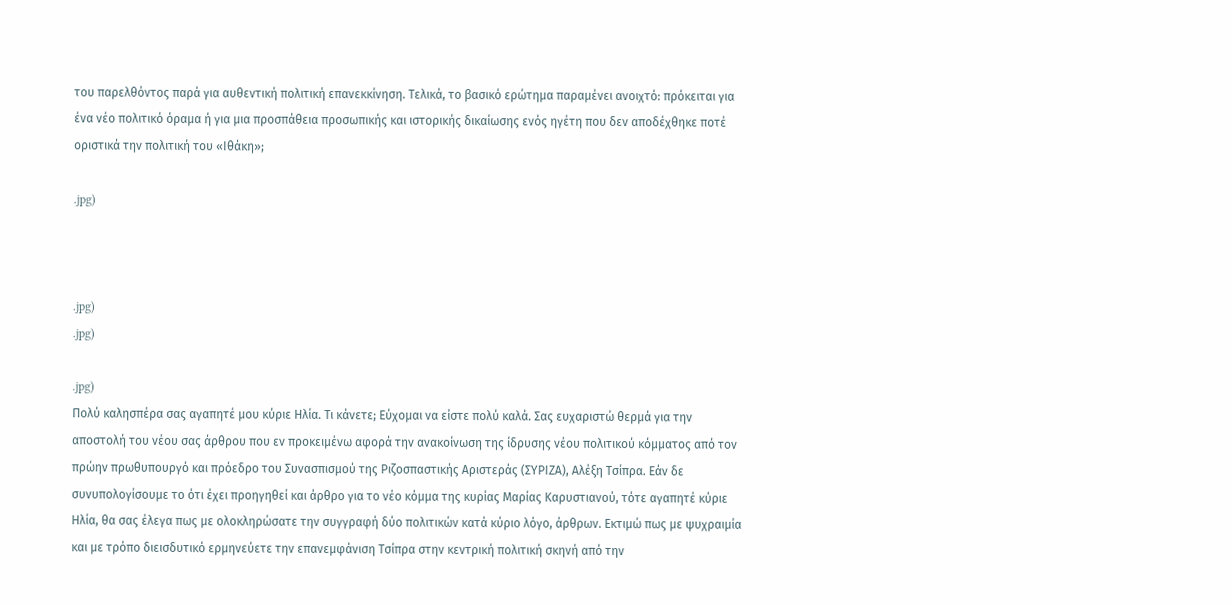του παρελθόντος παρά για αυθεντική πολιτική επανεκκίνηση. Τελικά, το βασικό ερώτημα παραμένει ανοιχτό: πρόκειται για ένα νέο πολιτικό όραμα ή για μια προσπάθεια προσωπικής και ιστορικής δικαίωσης ενός ηγέτη που δεν αποδέχθηκε ποτέ οριστικά την πολιτική του «Ιθάκη»;

.jpg)



.jpg)
.jpg)

.jpg)
Πολύ καλησπέρα σας αγαπητέ μου κύριε Ηλία. Τι κάνετε; Εύχομαι να είστε πολύ καλά. Σας ευχαριστώ θερμά για την αποστολή του νέου σας άρθρου που εν προκειμένω αφορά την ανακοίνωση της ίδρυσης νέου πολιτικού κόμματος από τον πρώην πρωθυπουργό και πρόεδρο του Συνασπισμού της Ριζοσπαστικής Αριστεράς (ΣΥΡΙΖΑ), Αλέξη Τσίπρα. Εάν δε συνυπολογίσουμε το ότι έχει προηγηθεί και άρθρο για το νέο κόμμα της κυρίας Μαρίας Καρυστιανού, τότε αγαπητέ κύριε Ηλία, θα σας έλεγα πως με ολοκληρώσατε την συγγραφή δύο πολιτικών κατά κύριο λόγο, άρθρων. Εκτιμώ πως με ψυχραιμία και με τρόπο διεισδυτικό ερμηνεύετε την επανεμφάνιση Τσίπρα στην κεντρική πολιτική σκηνή από την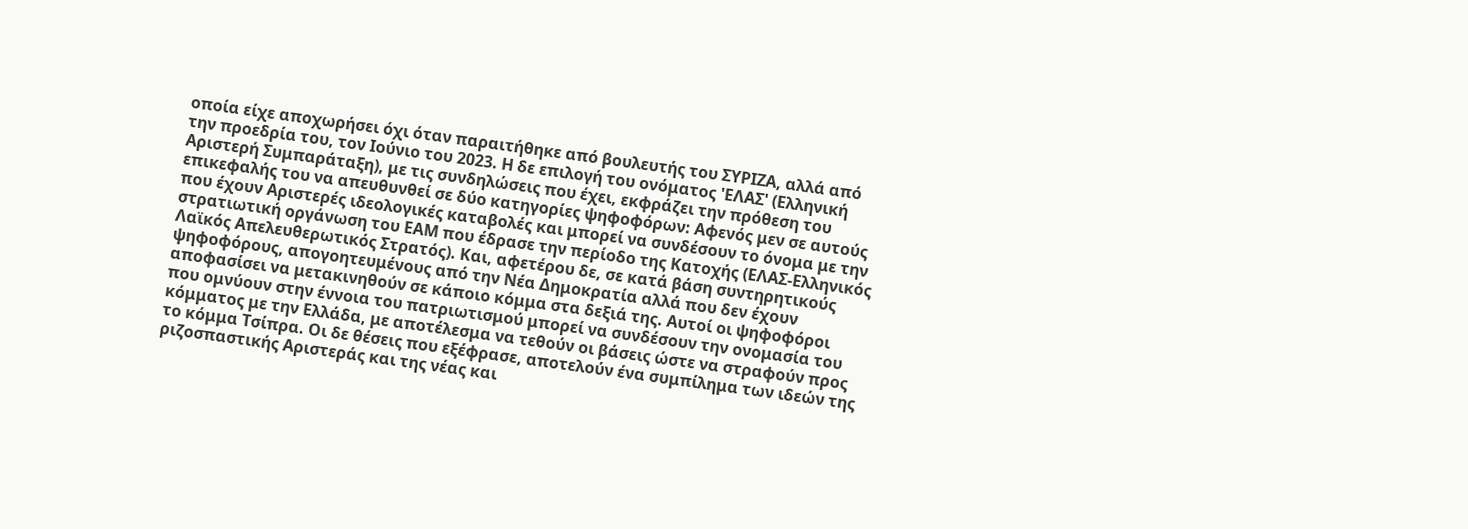οποία είχε αποχωρήσει όχι όταν παραιτήθηκε από βουλευτής του ΣΥΡΙΖΑ, αλλά από την προεδρία του, τον Ιούνιο του 2023. Η δε επιλογή του ονόματος 'ΕΛΑΣ' (Ελληνική Αριστερή Συμπαράταξη), με τις συνδηλώσεις που έχει, εκφράζει την πρόθεση του επικεφαλής του να απευθυνθεί σε δύο κατηγορίες ψηφοφόρων: Αφενός μεν σε αυτούς που έχουν Αριστερές ιδεολογικές καταβολές και μπορεί να συνδέσουν το όνομα με την στρατιωτική οργάνωση του ΕΑΜ που έδρασε την περίοδο της Κατοχής (ΕΛΑΣ-Ελληνικός Λαϊκός Απελευθερωτικός Στρατός). Και, αφετέρου δε, σε κατά βάση συντηρητικούς ψηφοφόρους, απογοητευμένους από την Νέα Δημοκρατία αλλά που δεν έχουν αποφασίσει να μετακινηθούν σε κάποιο κόμμα στα δεξιά της. Αυτοί οι ψηφοφόροι που ομνύουν στην έννοια του πατριωτισμού μπορεί να συνδέσουν την ονομασία του κόμματος με την Ελλάδα, με αποτέλεσμα να τεθούν οι βάσεις ώστε να στραφούν προς το κόμμα Τσίπρα. Οι δε θέσεις που εξέφρασε, αποτελούν ένα συμπίλημα των ιδεών της ριζοσπαστικής Αριστεράς και της νέας και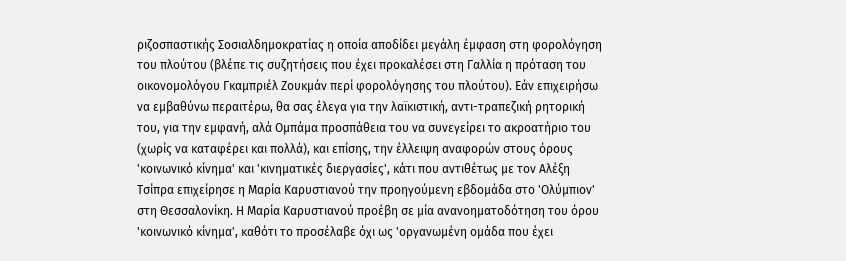ριζοσπαστικής Σοσιαλδημοκρατίας η οποία αποδίδει μεγάλη έμφαση στη φορολόγηση του πλούτου (βλέπε τις συζητήσεις που έχει προκαλέσει στη Γαλλία η πρόταση του οικονομολόγου Γκαμπριέλ Ζουκμάν περί φορολόγησης του πλούτου). Εάν επιχειρήσω να εμβαθύνω περαιτέρω, θα σας έλεγα για την λαϊκιστική, αντι-τραπεζική ρητορική του, για την εμφανή, αλά Ομπάμα προσπάθεια του να συνεγείρει το ακροατήριο του (χωρίς να καταφέρει και πολλά), και επίσης, την έλλειψη αναφορών στους όρους 'κοινωνικό κίνημα' και 'κινηματικές διεργασίες', κάτι που αντιθέτως με τον Αλέξη Τσίπρα επιχείρησε η Μαρία Καρυστιανού την προηγούμενη εβδομάδα στο 'Ολύμπιον' στη Θεσσαλονίκη. Η Μαρία Καρυστιανού προέβη σε μία ανανοηματοδότηση του όρου 'κοινωνικό κίνημα', καθότι το προσέλαβε όχι ως 'οργανωμένη ομάδα που έχει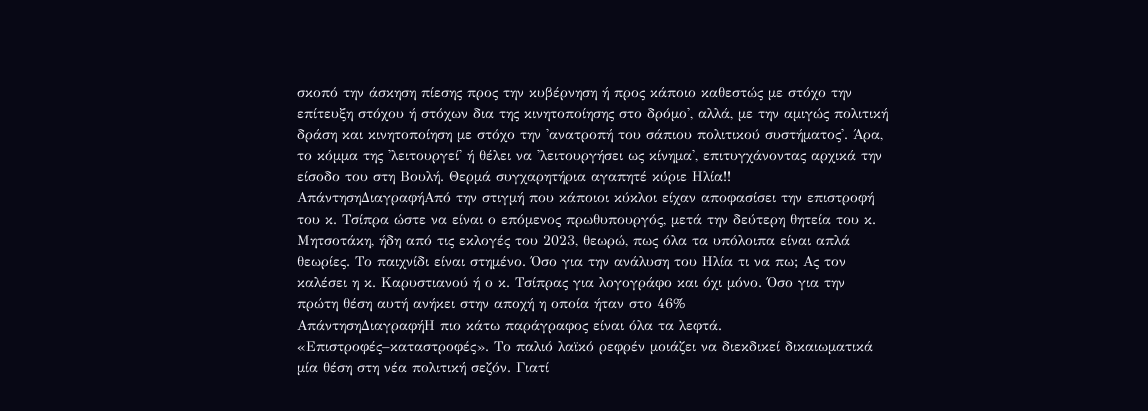σκοπό την άσκηση πίεσης προς την κυβέρνηση ή προς κάποιο καθεστώς με στόχο την επίτευξη στόχου ή στόχων δια της κινητοποίησης στο δρόμο', αλλά, με την αμιγώς πολιτική δράση και κινητοποίηση με στόχο την 'ανατροπή του σάπιου πολιτικού συστήματος'. Άρα, το κόμμα της 'λειτουργεί' ή θέλει να 'λειτουργήσει ως κίνημα', επιτυγχάνοντας αρχικά την είσοδο του στη Βουλή. Θερμά συγχαρητήρια αγαπητέ κύριε Ηλία!!
ΑπάντησηΔιαγραφήΑπό την στιγμή που κάποιοι κύκλοι είχαν αποφασίσει την επιστροφή του κ. Τσίπρα ώστε να είναι ο επόμενος πρωθυπουργός, μετά την δεύτερη θητεία του κ. Μητσοτάκη, ήδη από τις εκλογές του 2023, θεωρώ, πως όλα τα υπόλοιπα είναι απλά θεωρίες. Το παιχνίδι είναι στημένο. Όσο για την ανάλυση του Ηλία τι να πω; Ας τον καλέσει η κ. Καρυστιανού ή ο κ. Τσίπρας για λογογράφο και όχι μόνο. Όσο για την πρώτη θέση αυτή ανήκει στην αποχή η οποία ήταν στο 46%
ΑπάντησηΔιαγραφήΗ πιο κάτω παράγραφος είναι όλα τα λεφτά.
«Επιστροφές–καταστροφές». Το παλιό λαϊκό ρεφρέν μοιάζει να διεκδικεί δικαιωματικά μία θέση στη νέα πολιτική σεζόν. Γιατί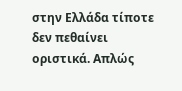στην Ελλάδα τίποτε δεν πεθαίνει οριστικά. Απλώς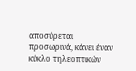αποσύρεται προσωρινά, κάνει έναν κύκλο τηλεοπτικών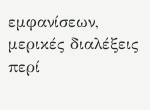εμφανίσεων, μερικές διαλέξεις περί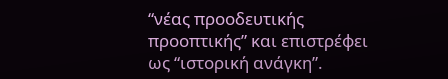“νέας προοδευτικής προοπτικής” και επιστρέφει ως “ιστορική ανάγκη”.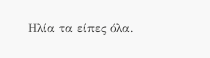Ηλία τα είπες όλα.